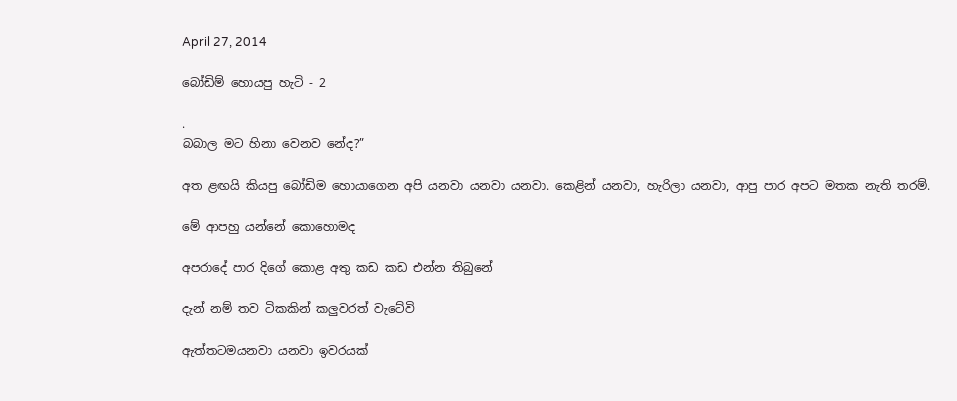April 27, 2014

බෝඩිම් හොයපු හැටි - 2

.
බබාල මට හිනා වෙනව නේද?”

අත ළඟයි කියපු බෝඩිම හොයාගෙන අපි යනවා යනවා යනවා. කෙළින් යනවා, හැරිලා යනවා, ආපු පාර අපට මතක නැති තරම්.

මේ ආපහු යන්නේ කොහොමද

අපරාදේ පාර දිගේ කොළ අතු කඩ කඩ එන්න තිබුනේ

දැන් නම් තව ටිකකින් කලුවරත් වැටේවි

ඇත්තටමයනවා යනවා ඉවරයක්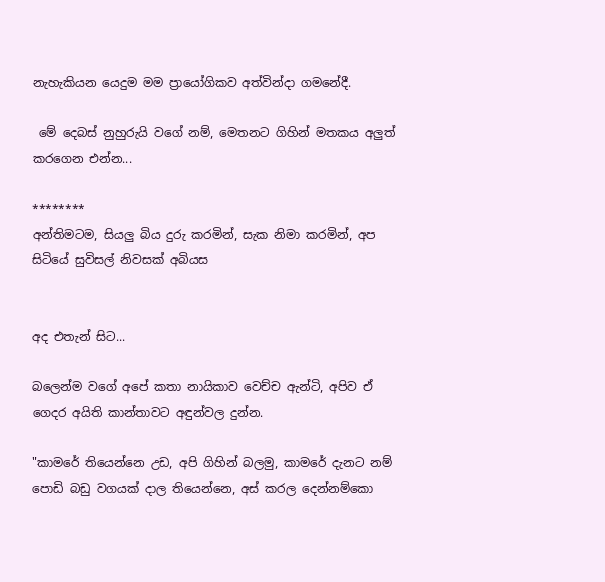නැහැකියන යෙදුම මම ප්‍රායෝගිකව අත්වින්දා ගමනේදී.

 මේ දෙබස් නුහුරුයි වගේ නම්, මෙතනට ගිහින් මතකය අලුත් කරගෙන එන්න...

********
අන්තිමටම, සියලු බිය දුරු කරමින්, සැක නිමා කරමින්, අප සිටියේ සුවිසල් නිවසක් අබියස


අද එතැන් සිට...

බලෙන්ම වගේ අපේ කතා නායිකාව වෙච්ච ඇන්ටි, අපිව ඒ ගෙදර අයිති කාන්තාවට අඳුන්වල දුන්න.

"කාමරේ තියෙන්නෙ උඩ, අපි ගිහින් බලමු, කාමරේ දැනට නම් පොඩි බඩු වගයක් දාල තියෙන්නෙ, අස් කරල දෙන්නම්කො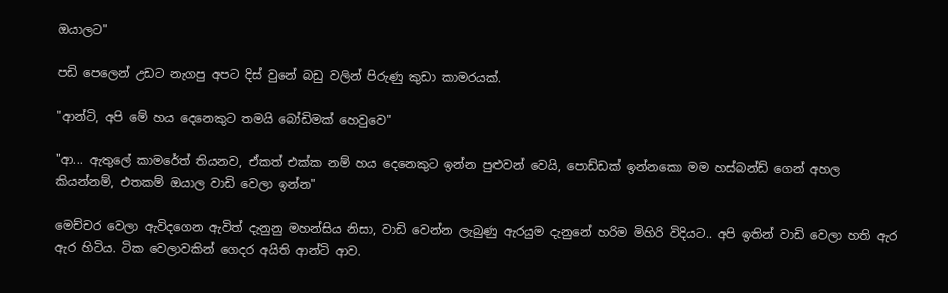ඔයාලට"

පඩි පෙලෙන් උඩට නැගපු අපට දිස් වුනේ බඩු වලින් පිරුණු කුඩා කාමරයක්.

"ආන්ටි, අපි මේ හය දෙනෙකුට තමයි බෝඩිමක් හෙවුවෙ"

"ආ... ඇතුලේ කාමරේත් තියනව, ඒකත් එක්ක නම් හය දෙනෙකුට ඉන්න පුළුවන් වෙයි, පොඩ්ඩක් ඉන්නකො මම හස්බන්ඩ් ගෙන් අහල කියන්නම්, එතකම් ඔයාල වාඩි වෙලා ඉන්න"

මෙච්චර වෙලා ඇවිදගෙන ඇවිත් දැනුනු මහන්සිය නිසා, වාඩි වෙන්න ලැබුණු ඇරයුම දැනුනේ හරිම මිහිරි විදියට.. අපි ඉතින් වාඩි වෙලා හති ඇර ඇර හිටිය. ටික වෙලාවකින් ගෙදර අයිති ආන්ටි ආව.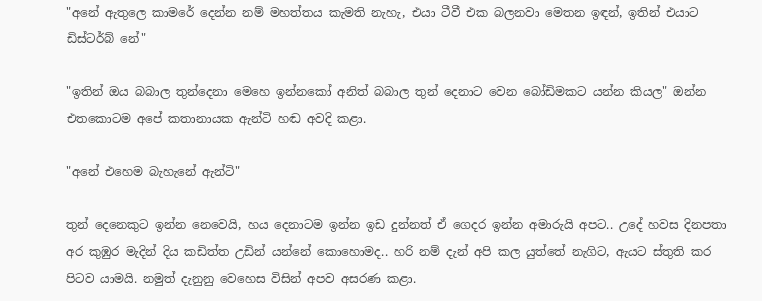"අනේ ඇතුලෙ කාමරේ දෙන්න නම් මහත්තය කැමති නැහැ, එයා ටීවී එක බලනවා මෙතන ඉඳන්, ඉතින් එයාට ඩිස්ටර්බ් නේ"

"ඉතින් ඔය බබාල තුන්දෙනා මෙහෙ ඉන්නකෝ අනිත් බබාල තුන් දෙනාට වෙන බෝඩිමකට යන්න කියල" ඔන්න එතකොටම අපේ කතානායක ඇන්ටි හඬ අවදි කළා.

"අනේ එහෙම බැහැනේ ඇන්ටි"

තුන් දෙනෙකුට ඉන්න නෙවෙයි, හය දෙනාටම ඉන්න ඉඩ දුන්නත් ඒ ගෙදර ඉන්න අමාරුයි අපට.. උදේ හවස දිනපතා අර කුඹුර මැදින් දිය කඩිත්ත උඩින් යන්නේ කොහොමද.. හරි නම් දැන් අපි කල යුත්තේ නැගිට, ඇයට ස්තුති කර පිටව යාමයි. නමුත් දැනුනු වෙහෙස විසින් අපව අසරණ කළා.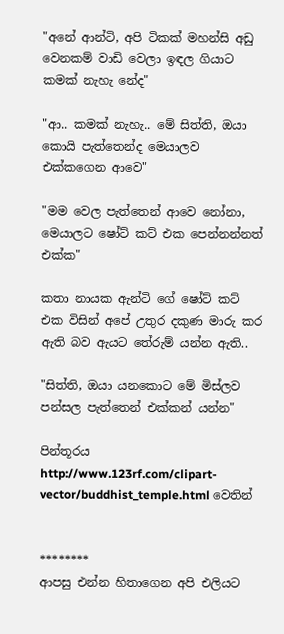"අනේ ආන්ටි, අපි ටිකක් මහන්සි අඩු වෙනකම් වාඩි වෙලා ඉඳල ගියාට කමක් නැහැ නේද"

"ආ.. කමක් නැහැ.. මේ සිත්ති, ඔයා කොයි පැත්තෙන්ද මෙයාලව එක්කගෙන ආවෙ"

"මම වෙල පැත්තෙන් ආවෙ නෝනා, මෙයාලට ෂෝට් කට් එක පෙන්නන්නත් එක්ක"

කතා නායක ඇන්ටි ගේ ෂෝට් කට් එක විසින් අපේ උතුර දකුණ මාරු කර ඇති බව ඇයට තේරුම් යන්න ඇති..

"සිත්ති, ඔයා යනකොට මේ මිස්ලව පන්සල පැත්තෙන් එක්කන් යන්න"

පින්තූරය http://www.123rf.com/clipart-vector/buddhist_temple.html වෙතින්


********
ආපසු එන්න හිතාගෙන අපි එලියට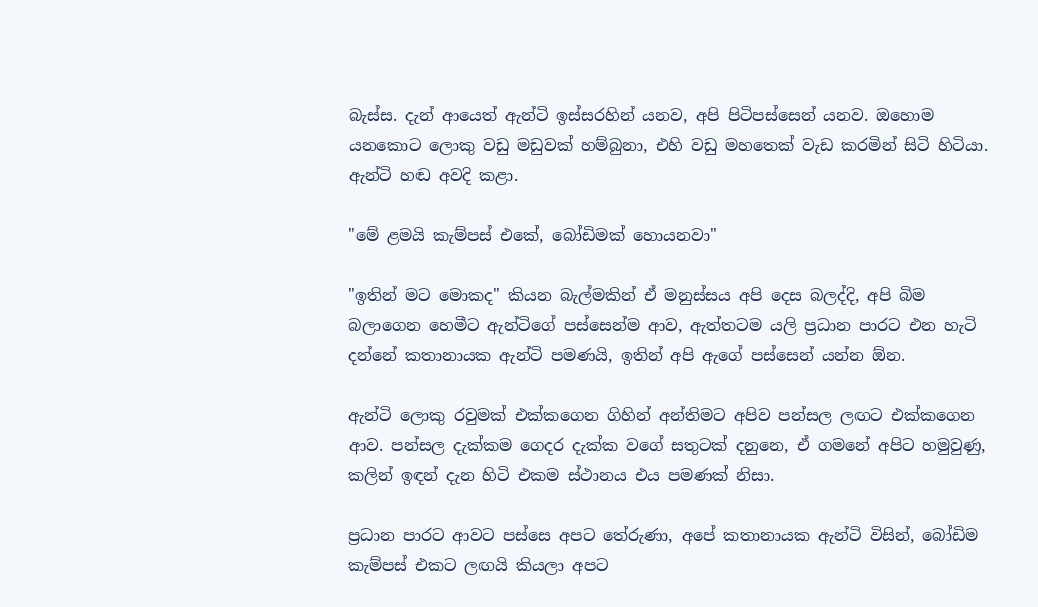බැස්ස. දැන් ආයෙත් ඇන්ටි ඉස්සරහින් යනව, අපි පිටිපස්සෙන් යනව. ඔහොම යනකොට ලොකු වඩු මඩුවක් හම්බුනා, එහි වඩු මහතෙක් වැඩ කරමින් සිටි හිටියා. ඇන්ටි හඬ අවදි කළා.

"මේ ළමයි කැම්පස් එකේ, බෝඩිමක් හොයනවා"

"ඉතින් මට මොකද" කියන බැල්මකින් ඒ මනුස්සය අපි දෙස බලද්දි, අපි බිම බලාගෙන හෙමීට ඇන්ටිගේ පස්සෙන්ම ආව, ඇත්තටම යලි ප්‍රධාන පාරට එන හැටි දන්නේ කතානායක ඇන්ටි පමණයි, ඉතින් අපි ඇගේ පස්සෙන් යන්න ඕන.

ඇන්ටි ලොකු රවුමක් එක්කගෙන ගිහින් අන්තිමට අපිව පන්සල ලඟට එක්කගෙන ආව. පන්සල දැක්කම ගෙදර දැක්ක වගේ සතුටක් දනුනෙ, ඒ ගමනේ අපිට හමුවුණු, කලින් ඉඳන් දැන හිටි එකම ස්ථානය එය පමණක් නිසා.

ප්‍රධාන පාරට ආවට පස්සෙ අපට තේරුණා, අපේ කතානායක ඇන්ටි විසින්, බෝඩිම කැම්පස් එකට ලඟයි කියලා අපට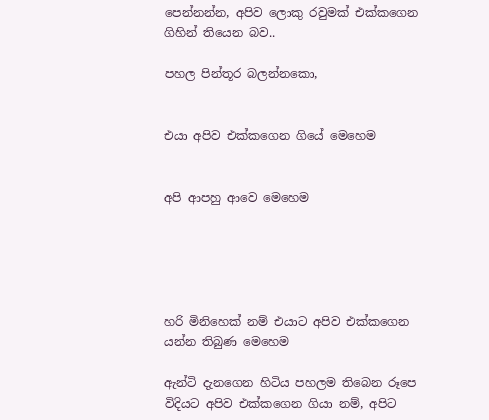පෙන්නන්න, අපිව ලොකු රවුමක් එක්කගෙන ගිහින් තියෙන බව..

පහල පින්තූර බලන්නකො,


එයා අපිව එක්කගෙන ගියේ මෙහෙම


අපි ආපහු ආවෙ මෙහෙම





හරි මිනිහෙක් නම් එයාට අපිව එක්කගෙන යන්න තිබුණ මෙහෙම

ඇන්ටි දැනගෙන හිටිය පහලම තිබෙන රූපෙ විදියට අපිව එක්කගෙන ගියා නම්, අපිට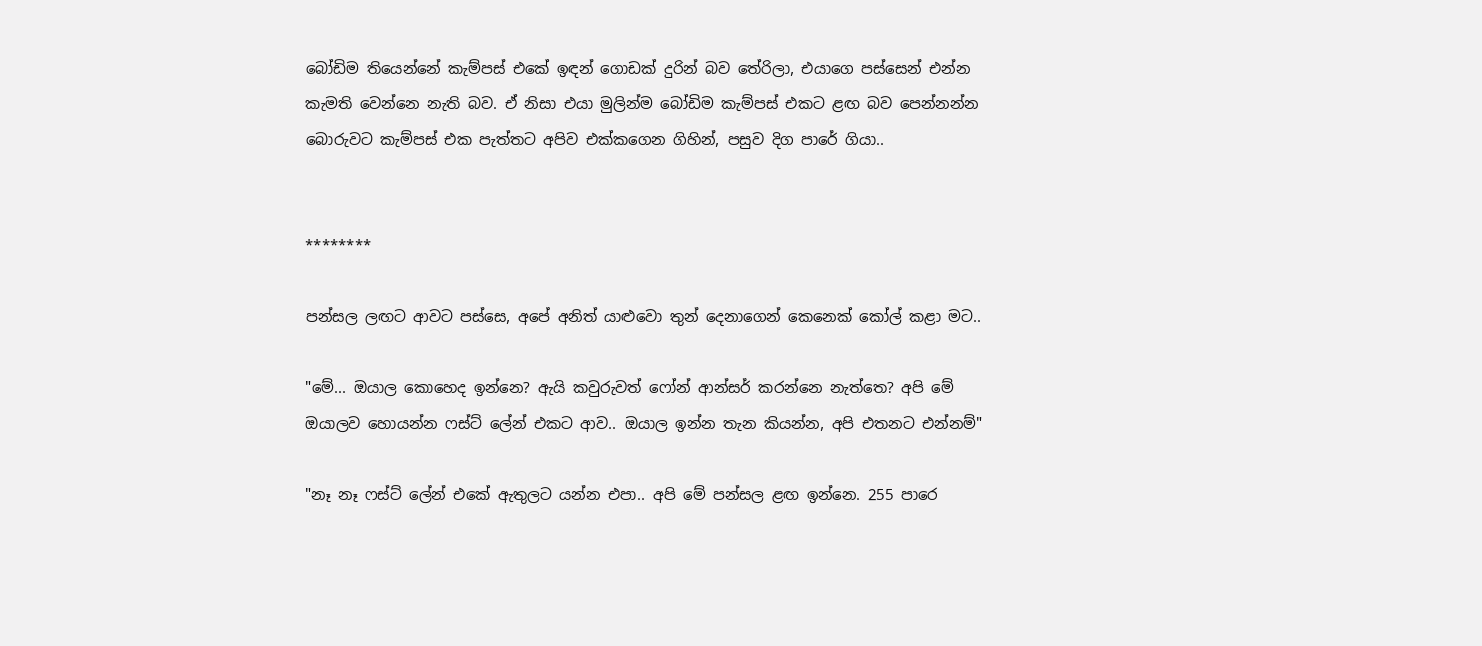බෝඩිම තියෙන්නේ කැම්පස් එකේ ඉඳන් ගොඩක් දුරින් බව තේරිලා, එයාගෙ පස්සෙන් එන්න කැමති වෙන්නෙ නැති බව. ඒ නිසා එයා මුලින්ම බෝඩිම කැම්පස් එකට ළඟ බව පෙන්නන්න බොරුවට කැම්පස් එක පැත්තට අපිව එක්කගෙන ගිහින්, පසුව දිග පාරේ ගියා..


********

පන්සල ලඟට ආවට පස්සෙ, අපේ අනිත් යාළුවො තුන් දෙනාගෙන් කෙනෙක් කෝල් කළා මට..

"මේ... ඔයාල කොහෙද ඉන්නෙ? ඇයි කවුරුවත් ෆෝන් ආන්සර් කරන්නෙ නැත්තෙ? අපි මේ ඔයාලව හොයන්න ෆස්ට් ලේන් එකට ආව.. ඔයාල ඉන්න තැන කියන්න, අපි එතනට එන්නම්"

"නෑ නෑ ෆස්ට් ලේන් එකේ ඇතුලට යන්න එපා.. අපි මේ පන්සල ළඟ ඉන්නෙ. 255 පාරෙ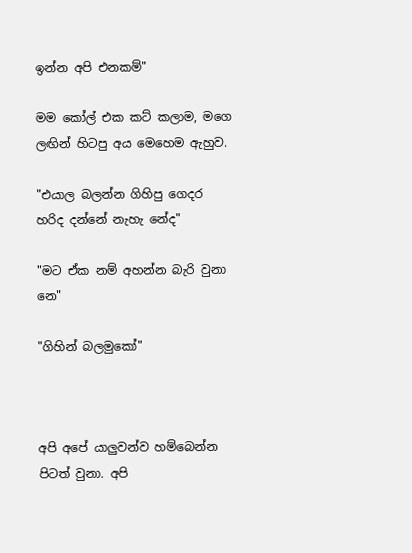ඉන්න අපි එනකම්"

මම කෝල් එක කට් කලාම, මගෙ ලඟින් හිටපු අය මෙහෙම ඇහුව.

"එයාල බලන්න ගිහිපු ගෙදර හරිද දන්නේ නැහැ නේද"

"මට ඒක නම් අහන්න බැරි වුනා නෙ"

"ගිහින් බලමුකෝ"



අපි අපේ යාලුවන්ව හම්බෙන්න පිටත් වුනා. අපි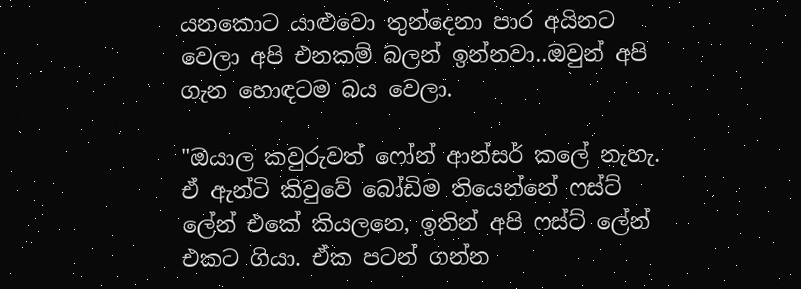යනකොට යාළුවො තුන්දෙනා පාර අයිනට වෙලා අපි එනකම් බලන් ඉන්නවා..ඔවුන් අපි ගැන හොඳටම බය වෙලා.

"ඔයාල කවුරුවත් ෆෝන් ආන්සර් කලේ නැහැ. ඒ ඇන්ටි කිවුවේ බෝඩිම තියෙන්නේ ෆස්ට් ලේන් එකේ කියලනෙ, ඉතින් අපි ෆස්ට් ලේන් එකට ගියා. ඒක පටන් ගන්න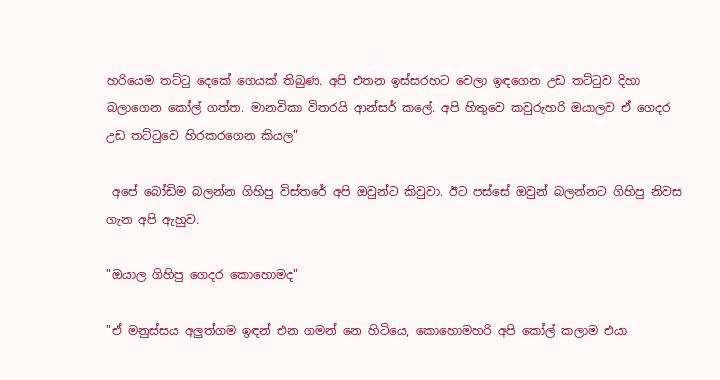හරියෙම තට්ටු දෙකේ ගෙයක් තිබුණ. අපි එතන ඉස්සරහට වෙලා ඉඳගෙන උඩ තට්ටුව දිහා බලාගෙන කෝල් ගත්ත. මානවිකා විතරයි ආන්සර් කලේ. අපි හිතුවෙ කවුරුහරි ඔයාලව ඒ ගෙදර උඩ තට්ටුවෙ හිරකරගෙන කියල"

 අපේ බෝඩිම බලන්න ගිහිපු විස්තරේ අපි ඔවුන්ට කිවුවා. ඊට පස්සේ ඔවුන් බලන්නට ගිහිපු නිවස ගැන අපි ඇහුව.

"ඔයාල ගිහිපු ගෙදර කොහොමද"

"ඒ මනුස්සය අලුත්ගම ඉඳන් එන ගමන් නෙ හිටියෙ, කොහොමහරි අපි කෝල් කලාම එයා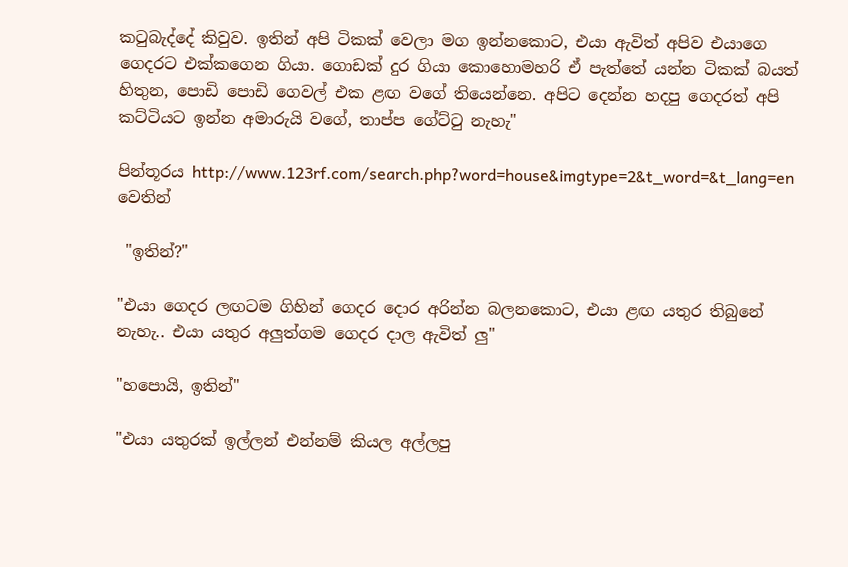කටුබැද්දේ කිවුව. ඉතින් අපි ටිකක් වෙලා මග ඉන්නකොට, එයා ඇවිත් අපිව එයාගෙ ගෙදරට එක්කගෙන ගියා. ගොඩක් දුර ගියා කොහොමහරි ඒ පැත්තේ යන්න ටිකක් බයත් හිතුන, පොඩි පොඩි ගෙවල් එක ළඟ වගේ තියෙන්නෙ. අපිට දෙන්න හදපු ගෙදරත් අපි කට්ටියට ඉන්න අමාරුයි වගේ, තාප්ප ගේට්ටු නැහැ"

පින්තූරය http://www.123rf.com/search.php?word=house&imgtype=2&t_word=&t_lang=en වෙතින්

 "ඉතින්?"

"එයා ගෙදර ලඟටම ගිහින් ගෙදර දොර අරින්න බලනකොට, එයා ළඟ යතුර තිබුනේ නැහැ.. එයා යතුර අලුත්ගම ගෙදර දාල ඇවිත් ලු"

"හපොයි, ඉතින්"

"එයා යතුරක් ඉල්ලන් එන්නම් කියල අල්ලපු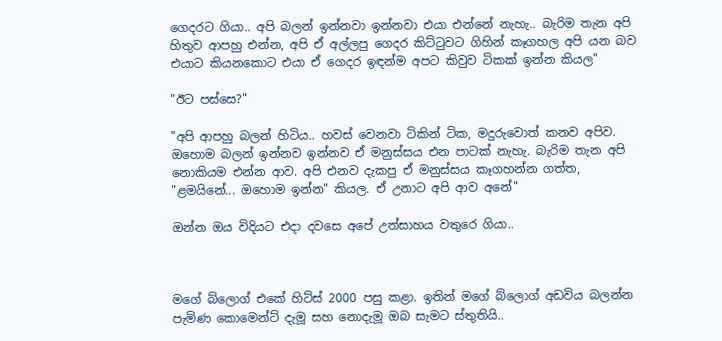ගෙදරට ගියා.. අපි බලන් ඉන්නවා ඉන්නවා එයා එන්නේ නැහැ.. බැරිම තැන අපි හිතුව ආපහු එන්න, අපි ඒ අල්ලපු ගෙදර කිට්ටුවට ගිහින් කෑගහල අපි යන බව එයාට කියනකොට එයා ඒ ගෙදර ඉඳන්ම අපට කිවුව ටිකක් ඉන්න කියල"

"ඊට පස්සෙ?"

"අපි ආපහු බලන් හිටිය.. හවස් වෙනවා ටිකින් ටික, මදුරුවොත් කනව අපිව. ඔහොම බලන් ඉන්නව ඉන්නව ඒ මනුස්සය එන පාටක් නැහැ. බැරිම තැන අපි නොකියම එන්න ආව. අපි එනව දැකපු ඒ මනුස්සය කෑගහන්න ගත්ත, "ළමයිනේ... ඔහොම ඉන්න" කියල. ඒ උනාට අපි ආව අනේ"

ඔන්න ඔය විදියට එදා දවසෙ අපේ උත්සාහය වතුරෙ ගියා..



මගේ බ්ලොග් එකේ හිට්ස් 2000 පසු කළා. ඉතින් මගේ බ්ලොග් අඩවිය බලන්න පැමිණ කොමෙන්ට් දැමූ සහ නොදැමූ ඔබ සැමට ස්තුතියි..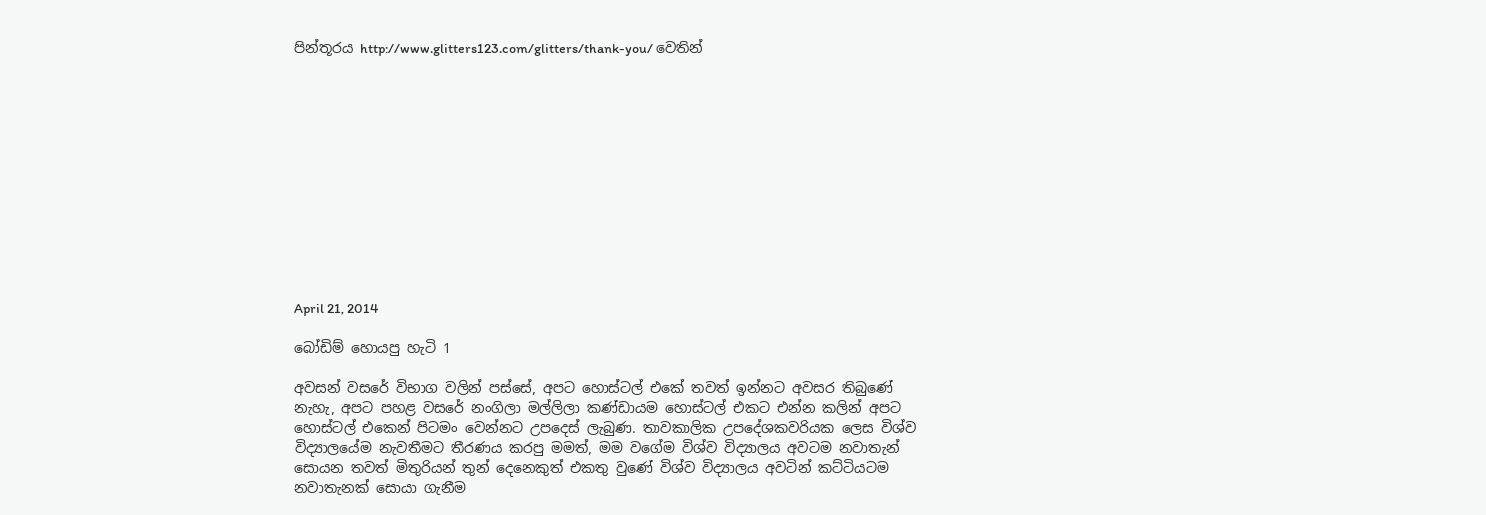පින්තූරය http://www.glitters123.com/glitters/thank-you/ වෙතින්












April 21, 2014

බෝඩිම් හොයපු හැටි 1

අවසන් වසරේ විභාග වලින් පස්සේ, අපට හොස්ටල් එකේ තවත් ඉන්නට අවසර තිබුණේ නැහැ, අපට පහළ වසරේ නංගිලා මල්ලිලා කණ්ඩායම හොස්ටල් එකට එන්න කලින් අපට හොස්ටල් එකෙන් පිටමං වෙන්නට උපදෙස් ලැබුණ. තාවකාලික උපදේශකවරියක ලෙස විශ්ව විද්‍යාලයේම නැවතීමට තීරණය කරපු මමත්, මම වගේම විශ්ව විද්‍යාලය අවටම නවාතැන් සොයන තවත් මිතුරියන් තුන් දෙනෙකුත් එකතු වුණේ විශ්ව විද්‍යාලය අවටින් කට්ටියටම නවාතැනක් සොයා ගැනීම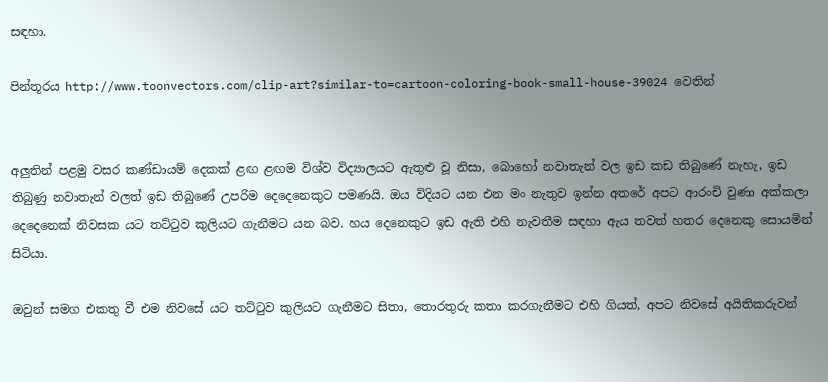සඳහා.

පින්තූරය http://www.toonvectors.com/clip-art?similar-to=cartoon-coloring-book-small-house-39024 වෙතින්


අලුතින් පළමු වසර කණ්ඩායම් දෙකක් ළඟ ළඟම විශ්ව විද්‍යාලයට ඇතුළු වූ නිසා, බොහෝ නවාතැන් වල ඉඩ කඩ තිබුණේ නැහැ, ඉඩ තිබුණු නවාතැන් වලත් ඉඩ තිබුණේ උපරිම දෙදෙනෙකුට පමණයි. ඔය විදියට යන එන මං නැතුව ඉන්න අතරේ අපට ආරංචි වුණා අක්කලා දෙදෙනෙක් නිවසක යට තට්ටුව කුලියට ගැනීමට යන බව. හය දෙනෙකුට ඉඩ ඇති එහි නැවතීම සඳහා ඇය තවත් හතර දෙනෙකු සොයමින් සිටියා.

ඔවුන් සමග එකතු වී එම නිවසේ යට තට්ටුව කුලියට ගැනීමට සිතා, තොරතුරු කතා කරගැනීමට එහි ගියත්, අපට නිවසේ අයිතිකරුවන්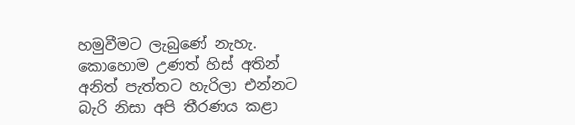හමුවීමට ලැබුණේ නැහැ. කොහොම උණත් හිස් අතින් අනිත් පැත්තට හැරිලා එන්නට බැරි නිසා අපි තීරණය කළා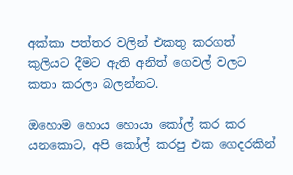අක්කා පත්තර වලින් එකතු කරගත් කුලියට දීමට ඇති අනිත් ගෙවල් වලට කතා කරලා බලන්නට.

ඔහොම හොය හොයා කෝල් කර කර යනකොට, අපි කෝල් කරපු එක ගෙදරකින්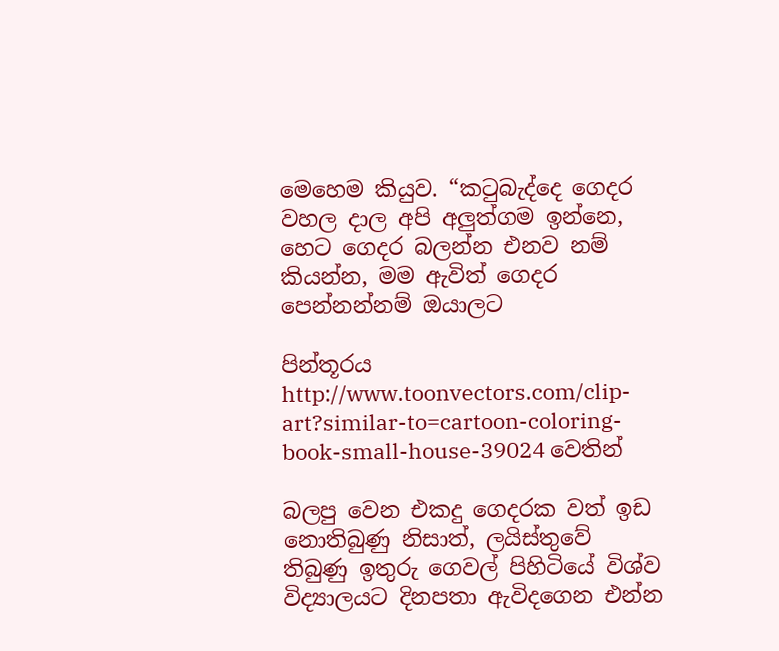මෙහෙම කියුව. “කටුබැද්දෙ ගෙදර වහල දාල අපි අලුත්ගම ඉන්නෙ, හෙට ගෙදර බලන්න එනව නම් කියන්න, මම ඇවිත් ගෙදර පෙන්නන්නම් ඔයාලට

පින්තූරය http://www.toonvectors.com/clip-art?similar-to=cartoon-coloring-book-small-house-39024 වෙතින්

බලපු වෙන එකදු ගෙදරක වත් ඉඩ නොතිබුණු නිසාත්, ලයිස්තුවේ තිබුණු ඉතුරු ගෙවල් පිහිටියේ විශ්ව විද්‍යාලයට දිනපතා ඇවිදගෙන එන්න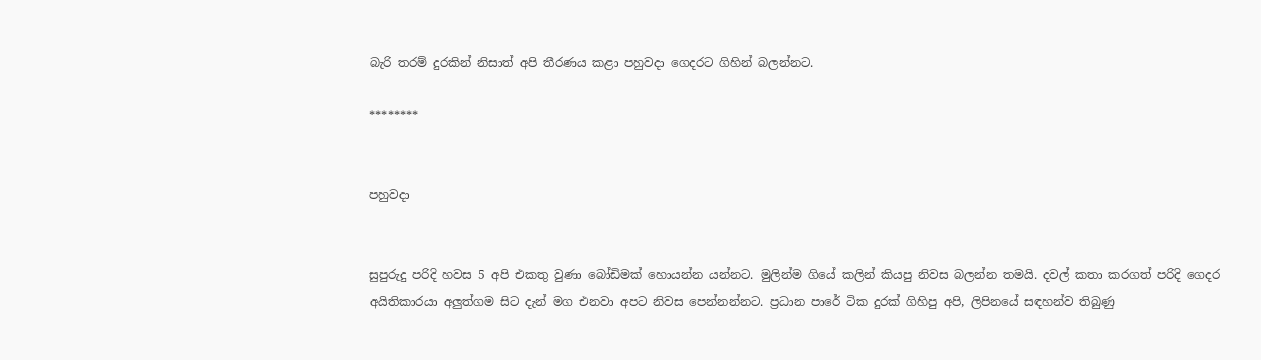බැරි තරම් දුරකින් නිසාත් අපි තීරණය කළා පහුවදා ගෙදරට ගිහින් බලන්නට.

********


පහුවදා


සුපුරුදු පරිදි හවස 5 අපි එකතු වුණා බෝඩිමක් හොයන්න යන්නට. මුලින්ම ගියේ කලින් කියපු නිවස බලන්න තමයි. දවල් කතා කරගත් පරිදි ගෙදර අයිතිකාරයා අලුත්ගම සිට දැන් මග එනවා අපට නිවස පෙන්නන්නට. ප්‍රධාන පාරේ ටික දුරක් ගිහිපු අපි, ලිපිනයේ සඳහන්ව තිබුණු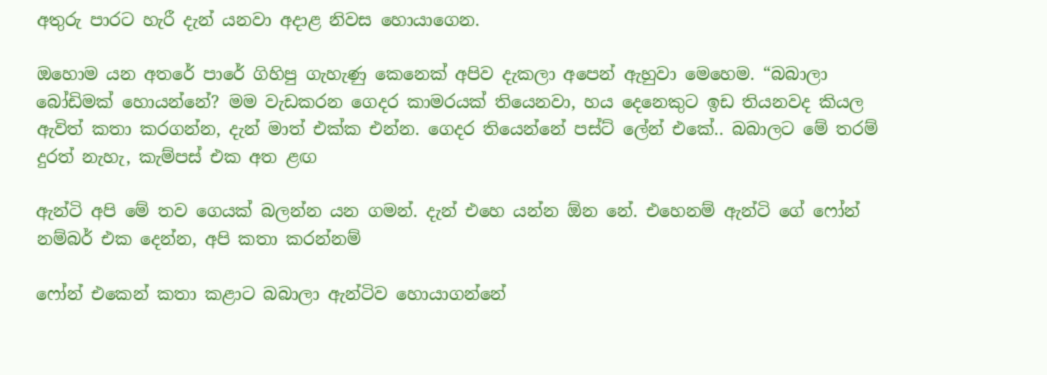අතුරු පාරට හැරී දැන් යනවා අදාළ නිවස හොයාගෙන.

ඔහොම යන අතරේ පාරේ ගිහිපු ගැහැණු කෙනෙක් අපිව දැකලා අපෙන් ඇහුවා මෙහෙම. “බබාලා බෝඩිමක් හොයන්නේ? මම වැඩකරන ගෙදර කාමරයක් තියෙනවා, හය දෙනෙකුට ඉඩ තියනවද කියල ඇවිත් කතා කරගන්න, දැන් මාත් එක්ක එන්න. ගෙදර තියෙන්නේ පස්ට් ලේන් එකේ.. බබාලට මේ තරම් දුරත් නැහැ, කැම්පස් එක අත ළඟ

ඇන්ටි අපි මේ තව ගෙයක් බලන්න යන ගමන්. දැන් එහෙ යන්න ඕන නේ. එහෙනම් ඇන්ටි ගේ ෆෝන් නම්බර් එක දෙන්න, අපි කතා කරන්නම්

ෆෝන් එකෙන් කතා කළාට බබාලා ඇන්ටිව හොයාගන්නේ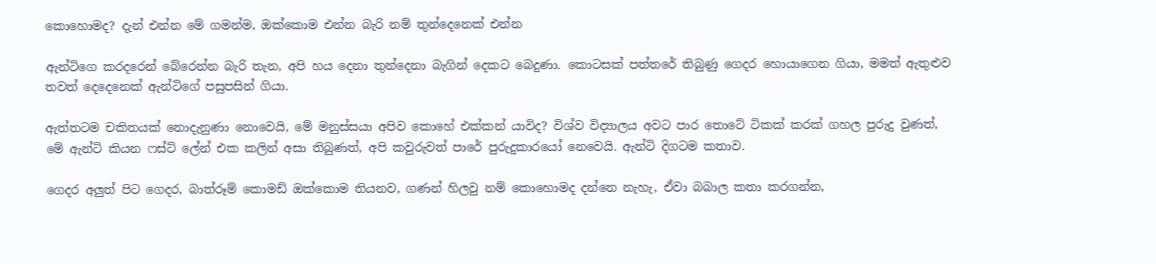කොහොමද? දැන් එන්න මේ ගමන්ම, ඔක්කොම එන්න බැරි නම් තුන්දෙනෙක් එන්න

ඇන්ටිගෙ කරදරෙන් බේරෙන්න බැරි තැන, අපි හය දෙනා තුන්දෙනා බැගින් දෙකට බෙදුණා. කොටසක් පත්තරේ තිබුණු ගෙදර හොයාගෙන ගියා, මමත් ඇතුළුව තවත් දෙදෙනෙක් ඇන්ටිගේ පසුපසින් ගියා.

ඇත්තටම චකිතයක් නොදැනුණා නොවෙයි, මේ මනුස්සයා අපිව කොහේ එක්කන් යාවිද? විශ්ව විද්‍යාලය අවට පාර තොටේ ටිකක් කරක් ගහල පුරුදු වුණත්, මේ ඇන්ටි කියන ෆස්ට් ලේන් එක කලින් අසා තිබුණත්, අපි කවුරුවත් පාරේ පුරුදුකාරයෝ නෙවෙයි. ඇන්ටි දිගටම කතාව.

ගෙදර අලුත් පිට ගෙදර, බාත්රූම් කොමඩ් ඔක්කොම තියනව, ගණන් හිලවු නම් කොහොමද දන්නෙ නැහැ, ඒවා බබාල කතා කරගන්න,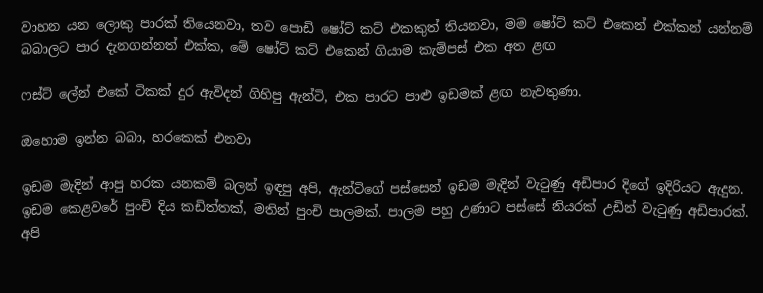වාහන යන ලොකු පාරක් තියෙනවා, තව පොඩි ෂෝට් කට් එකකුත් තියනවා, මම ෂෝට් කට් එකෙන් එක්කන් යන්නම් බබාලට පාර දැනගන්නත් එක්ක, මේ ෂෝට් කට් එකෙන් ගියාම කැම්පස් එක අත ළඟ

ෆස්ට් ලේන් එකේ ටිකක් දුර ඇවිදන් ගිහිපු ඇන්ටි, එක පාරට පාළු ඉඩමක් ළඟ නැවතුණා.

ඔහොම ඉන්න බබා, හරකෙක් එනවා

ඉඩම මැදින් ආපු හරක යනකම් බලන් ඉඳපු අපි, ඇන්ටිගේ පස්සෙන් ඉඩම මැදින් වැටුණු අඩිපාර දිගේ ඉදිරියට ඇදුන. ඉඩම කෙළවරේ පුංචි දිය කඩිත්තක්, මතින් පුංචි පාලමක්. පාලම පහු උණාට පස්සේ නියරක් උඩින් වැටුණු අඩිපාරක්. අපි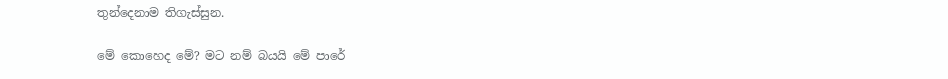තුන්දෙනාම තිගැස්සුන.

මේ කොහෙද මේ? මට නම් බයයි මේ පාරේ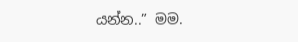යන්න..” මම.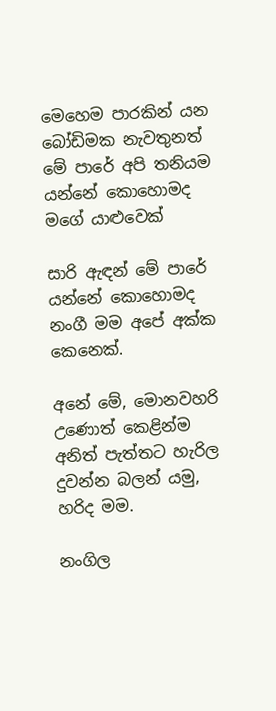මෙහෙම පාරකින් යන බෝඩිමක නැවතුනත් මේ පාරේ අපි තනියම යන්නේ කොහොමද මගේ යාළුවෙක්

සාරි ඇඳන් මේ පාරේ යන්නේ කොහොමද නංගී මම අපේ අක්ක කෙනෙක්.

අනේ මේ, මොනවහරි උණොත් කෙළින්ම අනිත් පැත්තට හැරිල දුවන්න බලන් යමු, හරිද මම.

නංගිල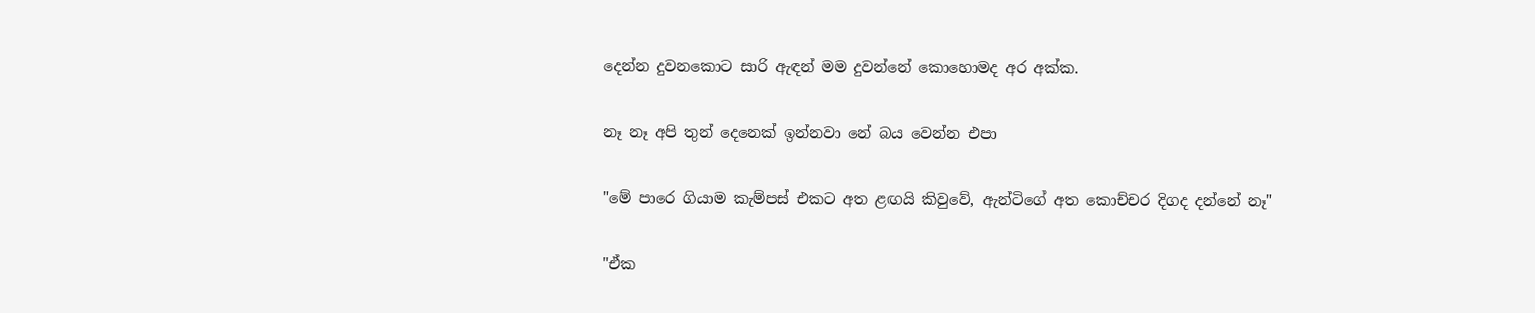දෙන්න දුවනකොට සාරි ඇඳන් මම දුවන්නේ කොහොමද අර අක්ක.

නෑ නෑ අපි තුන් දෙනෙක් ඉන්නවා නේ බය වෙන්න එපා

"මේ පාරෙ ගියාම කැම්පස් එකට අත ළඟයි කිවුවේ, ඇන්ටිගේ අත කොච්චර දිගද දන්නේ නෑ"

"ඒක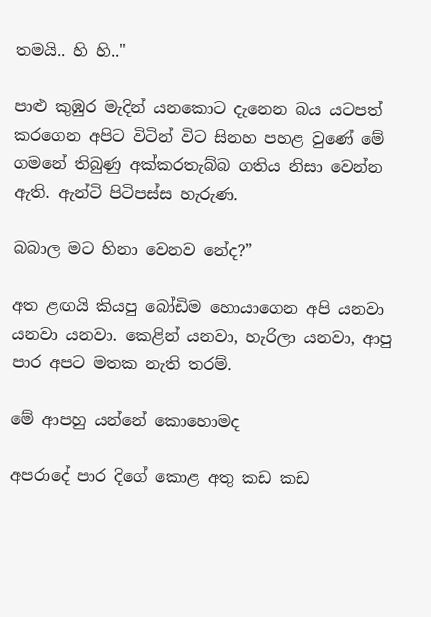තමයි.. හි හි.."

පාළු කුඹුර මැදින් යනකොට දැනෙන බය යටපත් කරගෙන අපිට විටින් විට සිනහ පහළ වුණේ මේ ගමනේ තිබුණු අක්කරතැබ්බ ගතිය නිසා වෙන්න ඇති. ඇන්ටි පිටිපස්ස හැරුණ.

බබාල මට හිනා වෙනව නේද?”

අත ළඟයි කියපු බෝඩිම හොයාගෙන අපි යනවා යනවා යනවා. කෙළින් යනවා, හැරිලා යනවා, ආපු පාර අපට මතක නැති තරම්.

මේ ආපහු යන්නේ කොහොමද

අපරාදේ පාර දිගේ කොළ අතු කඩ කඩ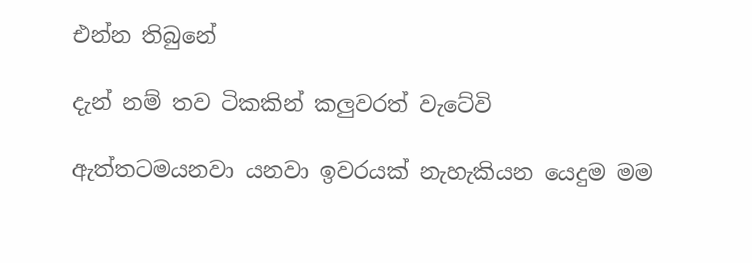එන්න තිබුනේ

දැන් නම් තව ටිකකින් කලුවරත් වැටේවි

ඇත්තටමයනවා යනවා ඉවරයක් නැහැකියන යෙදුම මම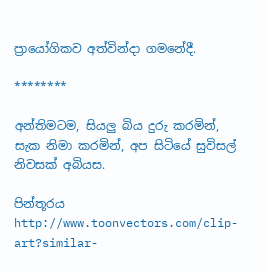ප්‍රායෝගිකව අත්වින්දා ගමනේදී.

********

අන්තිමටම, සියලු බිය දුරු කරමින්, සැක නිමා කරමින්, අප සිටියේ සුවිසල් නිවසක් අබියස.

පින්තූරය http://www.toonvectors.com/clip-art?similar-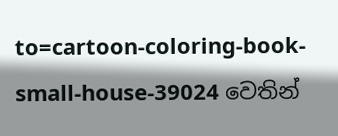to=cartoon-coloring-book-small-house-39024 වෙතින්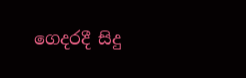ගෙදරදී සිදු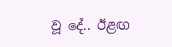වූ දේ.. ඊළඟ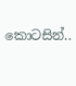කොටසින්..